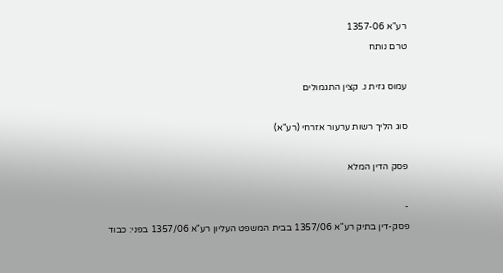רע"א 1357-06
טרם נותח

עמוס גזית נ. קצין התגמולים

סוג הליך רשות ערעור אזרחי (רע"א)

פסק הדין המלא

-
פסק-דין בתיק רע"א 1357/06 בבית המשפט העליון רע"א 1357/06 בפני: כבוד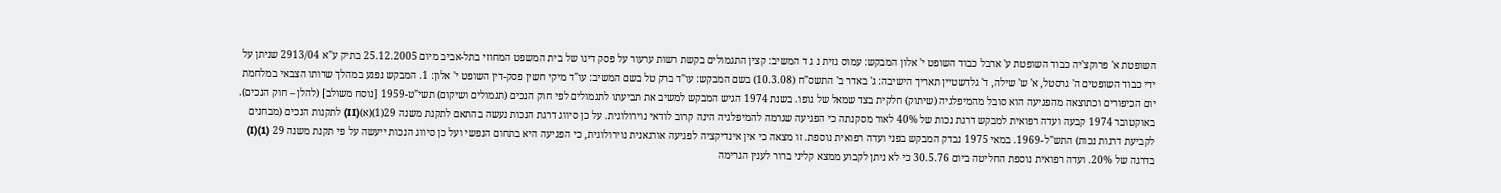השופטת א' פרוקצ'יה כבוד השופטת ע' ארבל כבוד השופט י' אלון המבקש: עמוס גזית נ ג ד המשיב: קצין התגמולים בקשת רשות ערעור על פסק דינו של בית המשפט המחוזי בתל-אביב מיום 25.12.2005 בתיק ע"א 2913/04 שניתן על ידי כבוד השופטים ה' גרסטל, א' ש' שילה, ד' גלדשטיין תאריך הישיבה: ג' באדר ב' התשס"ח (10.3.08) בשם המבקש: עו"ד ברק טל בשם המשיב: עו"ד מיקי חשין פסק-דין השופט י' אלון: 1. המבקש נפגע במהלך שרותו הצבאי במלחמת יום הכיפורים וכתוצאה מהפגיעה הוא סובל מהמיפלגיה (שיתוק) חלקית בצד שמאל של גופו. בשנת 1974 הגיש המבקש למשיב את תביעתו לתגמולים לפי חוק הנכים (תגמולים ושיקום) תשי"ט-1959 [נוסח משולב] (להלן – חוק הנכים). באוקטובר 1974 קבעה ועדה רפואית למבקש דרגת נכות של 40% לאור מסקנתה כי הפגיעה שגרמה להמיפלגיה הינה קרוב לודאי נוירולוגית. על כן סיווג דרגת הנכות נעשה בהתאם לתקנת משנה 29(1)(א)(II) לתקנות הנכים (מבחנים לקביעת דרגות נכות) התש"ל-1969. במאי 1975 נבדק המבקש בפני ועדה רפואית נוספת. זו מצאה כי אין אינדיקציה לפגיעה אורגאנית נוירולוגית, כי הפגיעה היא בתחום הנפשי ועל כן סיווג הנכות ייעשה על פי תקנת משנה 29 (1)(I) בדרגה של 20%. ועדה רפואית נוספת החליטה ביום 30.5.76 כי לא ניתן לקבוע ממצא קליני ברור לענין הגרימה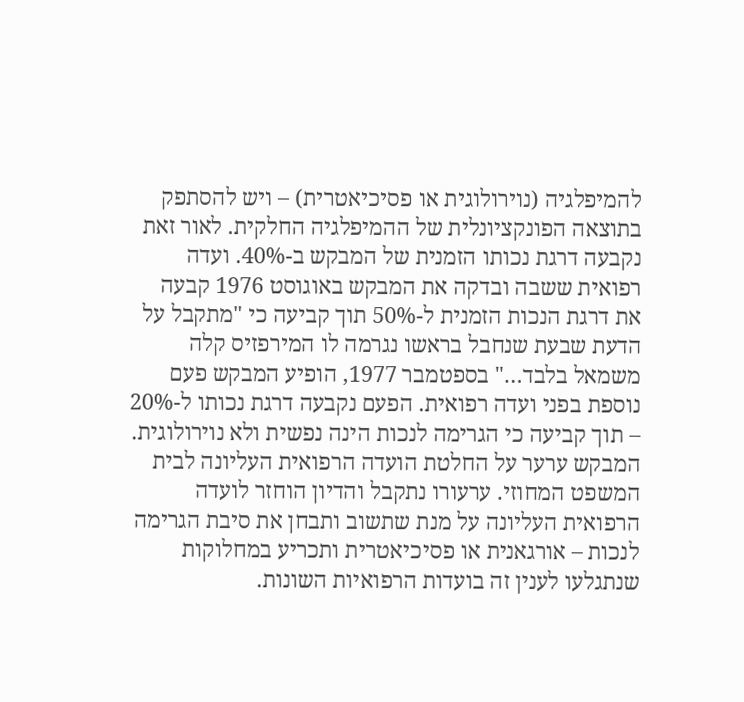להמיפלגיה (נוירולוגית או פסיכיאטרית) – ויש להסתפק בתוצאה הפונקציונלית של ההמיפלגיה החלקית. לאור זאת נקבעה דרגת נכותו הזמנית של המבקש ב-40%. ועדה רפואית ששבה ובדקה את המבקש באוגוסט 1976 קבעה את דרגת הנכות הזמנית ל-50% תוך קביעה כי "מתקבל על הדעת שבעת שנחבל בראשו נגרמה לו המירפזיס קלה משמאל בלבד…" בספטמבר 1977, הופיע המבקש פעם נוספת בפני ועדה רפואית. הפעם נקבעה דרגת נכותו ל-20% – תוך קביעה כי הגרימה לנכות הינה נפשית ולא נוירולוגית. המבקש ערער על החלטת הועדה הרפואית העליונה לבית המשפט המחוזי. ערעורו נתקבל והדיון הוחזר לועדה הרפואית העליונה על מנת שתשוב ותבחן את סיבת הגרימה לנכות – אורגאנית או פסיכיאטרית ותכריע במחלוקות שנתגלעו לענין זה בועדות הרפואיות השונות.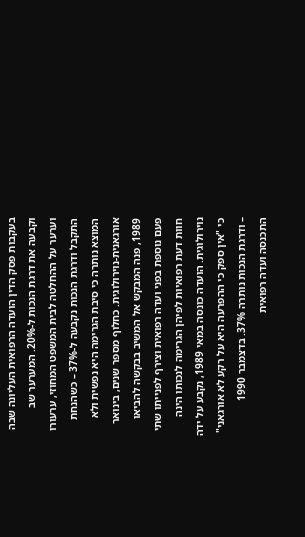בעקבות פסק הדין הועדה הרפואית העליונה שבה וקבעה את דרגת הנכות ל‑20%. המערער שב וערער על ההחלטה לבית המשפט המחוזי, ערעורו התקבל ודרגת הנכות נקבעה ל‑37% – כשהנחת המוצא נותרה כי סיבת הגרימה היא נפשית ולא אורגאנית-נוירולוגית. כחלוף מספר שנים, בינואר 1989, פנה המבקש אל המשיב בבקשה להביאו פעם נוספת בפני ועדה רפואית וצירף לפנייתו שתי חוות דעת רפואיות לפיהן הגרימה לנכותו הינה נוירולוגית. הועדה כונסה במאי 1989, נקבע על ידה כי "אין ספק כי ההפרעה היא על רקע לא אורגאני" – ודרגת הנכות נותרה 37%. בדצמבר 1990 התכנסה ועדה רפואית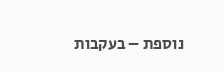נוספת – בעקבות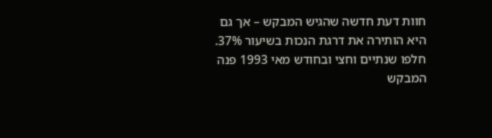חוות דעת חדשה שהגיש המבקש – אך גם היא הותירה את דרגת הנכות בשיעור 37%. חלפו שנתיים וחצי ובחודש מאי 1993 פנה המבקש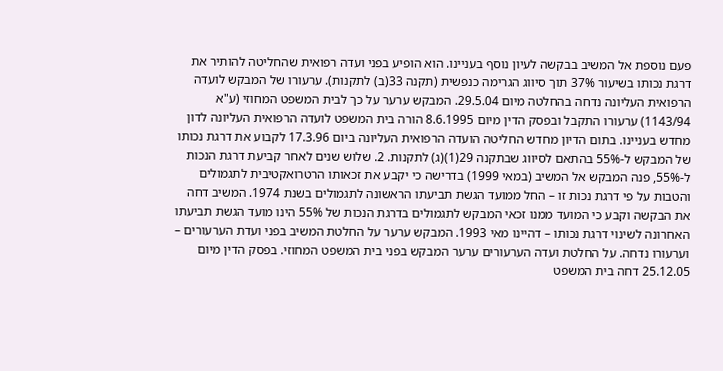פעם נוספת אל המשיב בבקשה לעיון נוסף בעניינו. הוא הופיע בפני ועדה רפואית שהחליטה להותיר את דרגת נכותו בשיעור 37% תוך סיווג הגרימה כנפשית (תקנה 33(ב) לתקנות). ערעורו של המבקש לועדה הרפואית העליונה נדחה בהחלטה מיום 29.5.04. המבקש ערער על כך לבית המשפט המחוזי (ע"א 1143/94) ערעורו התקבל ובפסק הדין מיום 8.6.1995 הורה בית המשפט לועדה הרפואית העליונה לדון מחדש בעניינו. בתום הדיון מחדש החליטה הועדה הרפואית העליונה ביום 17.3.96 לקבוע את דרגת נכותו של המבקש ל-55% בהתאם לסיווג שבתקנה 29(1)(ג) לתקנות. 2. שלוש שנים לאחר קביעת דרגת הנכות ל-55%, פנה המבקש אל המשיב (במאי 1999) בדרישה כי יקבע את זכאותו הרטרואקטיבית לתגמולים והטבות על פי דרגת נכות זו – החל ממועד הגשת תביעתו הראשונה לתגמולים בשנת 1974. המשיב דחה את הבקשה וקבע כי המועד ממנו זכאי המבקש לתגמולים בדרגת הנכות של 55% הינו מועד הגשת תביעתו האחרונה לשינוי דרגת נכותו – דהיינו מאי 1993. המבקש ערער על החלטת המשיב בפני ועדת הערעורים – וערעורו נדחה. על החלטת ועדה הערעורים ערער המבקש בפני בית המשפט המחוזי. בפסק הדין מיום 25.12.05 דחה בית המשפט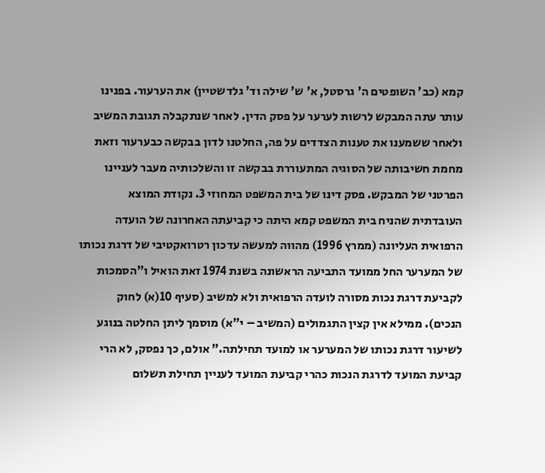קמא (כב' השופטים ה' גרסטל, א' ש' שילה וד' גלדשטיין) את הערעור. בפנינו עותר עתה המבקש לרשות לערער על פסק הדין. לאחר שנתקבלה תגובת המשיב ולאחר ששמענו את טענות הצדדים על פה, החלטנו לדון בבקשה כבערעור וזאת מחמת חשיבותה של הסוגיה המתעוררת בבקשה זו והשלכותיה מעבר לעניינו הפרטני של המבקש. פסק דינו של בית המשפט המחוזי 3. נקודת המוצא העובדתית שהניח בית המשפט קמא היתה כי קביעתה האחרונה של הועדה הרפואית העליונה (ממרץ 1996) מהווה למעשה עדכון רטרואקטיבי של דרגת נכותו של המערער החל ממועד התביעה הראשונה בשנת 1974 זאת הואיל ו"הסמכות לקביעת דרגת נכות מסורה לועדה הרפואית ולא למשיב (סעיף 10(א) לחוק הנכים). ממילא אין קצין התגמולים (המשיב – י"א) מוסמך ליתן החלטה בנוגע לשיעור דרגת נכותו של המערער או למועד תחילתה." אולם, כך נפסק, לא הרי קביעת המועד לדרגת הנכות כהרי קביעת המועד לעניין תחילת תשלום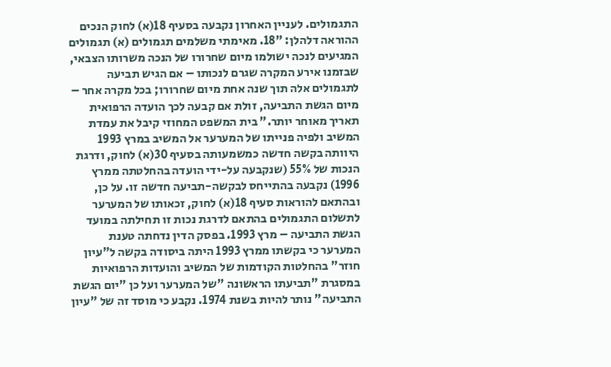התגמולים. לעניין האחרון נקבעה בסעיף 18(א) לחוק הנכים ההוראה דלהלן: "18. מאימתי משלמים תגמולים (א) תגמולים המגיעים לנכה ישולמו מיום שחרורו של הנכה משרותו הצבאי, שבזמנו אירע המקרה שגרם לנכותו – אם הגיש תביעה לתגמולים אלה תוך שנה אחת מיום שחרורו; בכל מקרה אחר – מיום הגשת התביעה, זולת אם קבעה לכך הועדה הרפואית תאריך מאוחר יותר." בית המשפט המחוזי קיבל את עמדת המשיב ולפיה פנייתו של המערער אל המשיב במרץ 1993 היוותה בקשה חדשה כמשמעותה בסעיף 30(א) לחוק, ודרגת הנכות של 55% (שנקבעה על-ידי הועדה בהחלטתה ממרץ 1996) נקבעה בהתייחס לבקשה-תביעה חדשה זו. על כן, ובהתאם להוראות סעיף 18(א) לחוק, זכאותו של המערער לתשלום התגמולים בהתאם לדרגת נכות זו תחילתה במועד הגשת התביעה – מרץ 1993. בפסק הדין נדחתה טענת המערער כי בקשתו ממרץ 1993 היתה ביסודה בקשה ל"עיון חוזר" בהחלטות הקודמות של המשיב והועדות הרפואיות במסגרת "תביעתו הראשונה "של המערער ועל כן "יום הגשת התביעה" נותר להיות בשנת 1974. נקבע כי מוסד זה של "עיון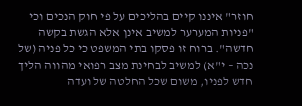חוזר" איננו קיים בהליכים על פי חוק הנכים וכי "פניות המערער למשיב אינן אלא הגשת בקשה חדשה". ברוח זו פסקו בתי המשפט כי כל פניה (של נכה – י"א) למשיב לבחינת מצב רפואי מהווה הליך חדש לפניו, משום שכל החלטה של ועדה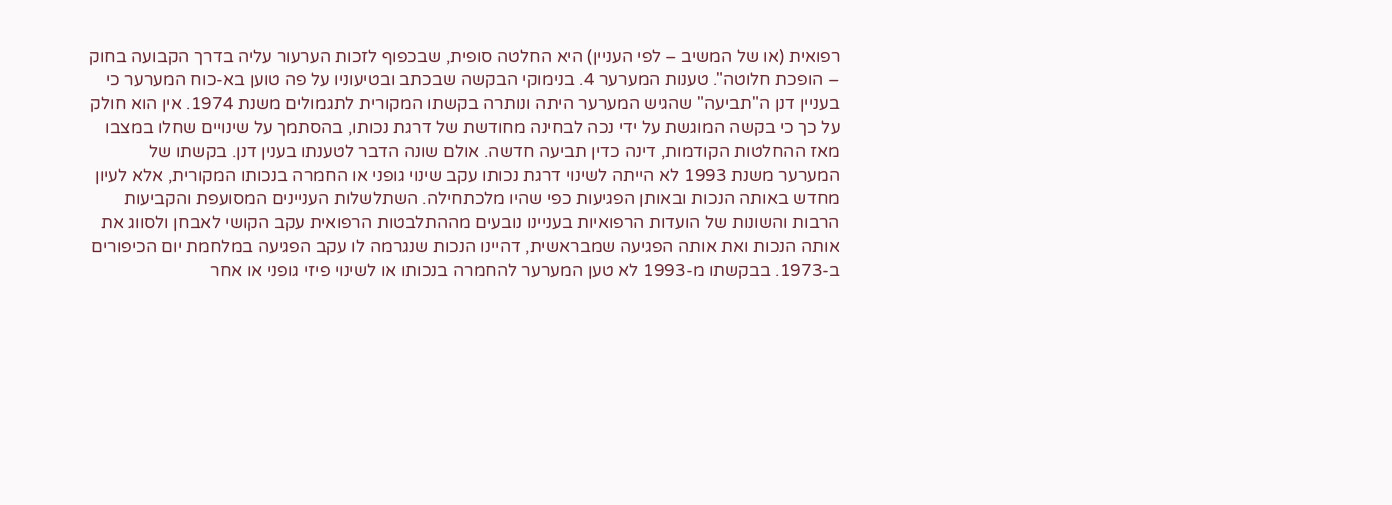רפואית (או של המשיב – לפי העניין) היא החלטה סופית, שבכפוף לזכות הערעור עליה בדרך הקבועה בחוק – הופכת חלוטה". טענות המערער 4. בנימוקי הבקשה שבכתב ובטיעוניו על פה טוען בא-כוח המערער כי בעניין דנן ה"תביעה" שהגיש המערער היתה ונותרה בקשתו המקורית לתגמולים משנת 1974. אין הוא חולק על כך כי בקשה המוגשת על ידי נכה לבחינה מחודשת של דרגת נכותו, בהסתמך על שינויים שחלו במצבו מאז ההחלטות הקודמות, דינה כדין תביעה חדשה. אולם שונה הדבר לטענתו בענין דנן. בקשתו של המערער משנת 1993 לא הייתה לשינוי דרגת נכותו עקב שינוי גופני או החמרה בנכותו המקורית, אלא לעיון מחדש באותה הנכות ובאותן הפגיעות כפי שהיו מלכתחילה. השתלשלות העניינים המסועפת והקביעות הרבות והשונות של הועדות הרפואיות בעניינו נובעים מההתלבטות הרפואית עקב הקושי לאבחן ולסווג את אותה הנכות ואת אותה הפגיעה שמבראשית, דהיינו הנכות שנגרמה לו עקב הפגיעה במלחמת יום הכיפורים ב-1973. בבקשתו מ-1993 לא טען המערער להחמרה בנכותו או לשינוי פיזי גופני או אחר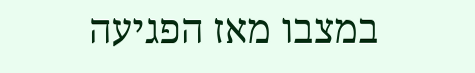במצבו מאז הפגיעה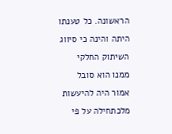הראשונה. כל טענתו היתה והינה כי סיווג השיתוק החלקי ממנו הוא סובל אמור היה להיעשות מלכתחילה על פי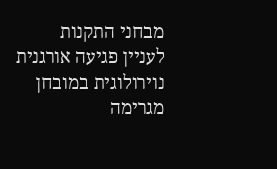מבחני התקנות לעניין פגיעה אורגנית נוירולוגית במובחן מגרימה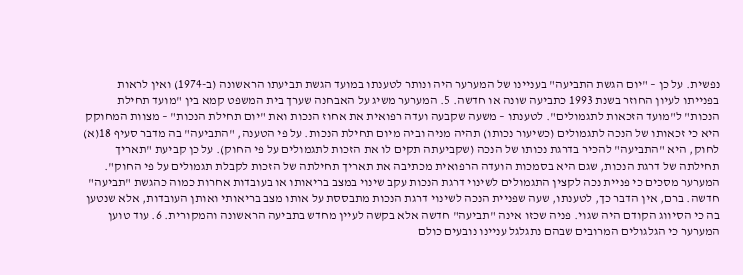נפשית. על כן – "יום הגשת התביעה" בעניינו של המערער היה ונותר לטענתו במועד הגשת תביעתו הראשונה (ב-1974) ואין לראות בפנייתו לעיון החוזר בשנת 1993 כתביעה שונה או חדשה. 5. המערער משיג על האבחנה שערך בית המשפט קמא בין "מועד תחילת הנכות" ל"מועד הזכאות לתגמולים". לטענתו – משעה שקבעה ועדה רפואית את אחוז הנכות ואת "יום תחילת הנכות" – מצוות המחוקק היא כי זכאותו של הנכה לתגמולים (כשיעור נכותו) תהיה מניה וביה מיום תחילת הנכות. על פי הטענה, "התביעה" בה מדבר סעיף 18(א) לחוק, היא "התביעה" להכיר בדרגת נכותו של הנכה (שקביעתה תקים לו את הזכות לתגמולים על פי החוק). על כן קביעת "תאריך תחילתה של דרגת הנכות, שגם היא בסמכות הועדה הרפואית מכתיבה את תאריך תחילתה של הזכות לקבלת תגמולים על פי החוק". המערער מסכים כי פניית נכה לקצין התגמולים לשינוי דרגת הנכות עקב שינוי במצב בריאותו או בעובדות אחרות כמוה כהגשת "תביעה" חדשה. ברם, אין הדבר כך, לטענתו, שעה שפניית הנכה לשינוי דרגת הנכות מתבססת על אותו מצב בריאותי ואותן העובדות, אלא שנטען בה כי הסיווג הקודם היה שגוי. פניה שכזו אינה "תביעה" חדשה אלא בקשה לעיין מחדש בתביעה הראשונה והמקורית. 6. עוד טוען המערער כי הגלגולים המרובים שבהם נתגלגל עניינו נובעים כולם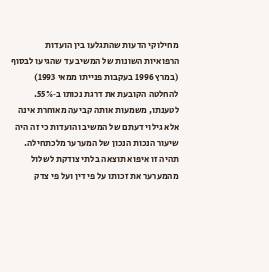מחילוקי הדעות שהתגלעו בין הועדות הרפואיות השונות של המשיב עד שהגיעו לבסוף (במרץ 1996 בעקבות פנייתו ממאי 1993) להחלטה הקובעת את דרגת נכותו ב‑55%. לטענתו, משמעות אותה קביעה מאוחרת אינה אלא גילוי דעתם של המשיב והועדות כי זה היה שיעור הנכות הנכון של המערער מלכתחילה. תהיה זו איפוא תוצאה בלתי צודקת לשלול מהמערער את זכותו על פי דין ועל פי צדק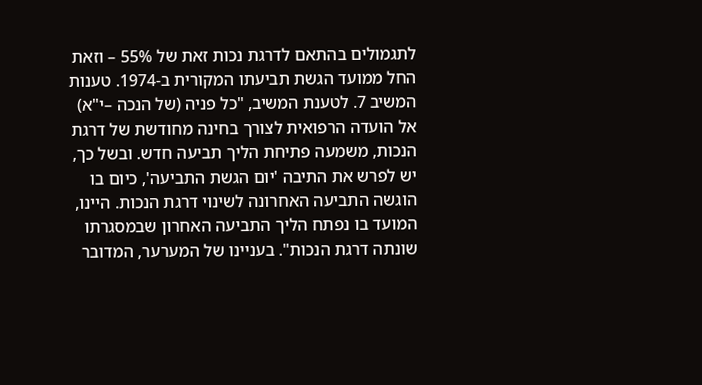לתגמולים בהתאם לדרגת נכות זאת של 55% – וזאת החל ממועד הגשת תביעתו המקורית ב‑1974. טענות המשיב 7. לטענת המשיב, "כל פניה (של הנכה –י"א) אל הועדה הרפואית לצורך בחינה מחודשת של דרגת הנכות, משמעה פתיחת הליך תביעה חדש. ובשל כך, יש לפרש את התיבה 'יום הגשת התביעה', כיום בו הוגשה התביעה האחרונה לשינוי דרגת הנכות. היינו, המועד בו נפתח הליך התביעה האחרון שבמסגרתו שונתה דרגת הנכות". בעניינו של המערער, המדובר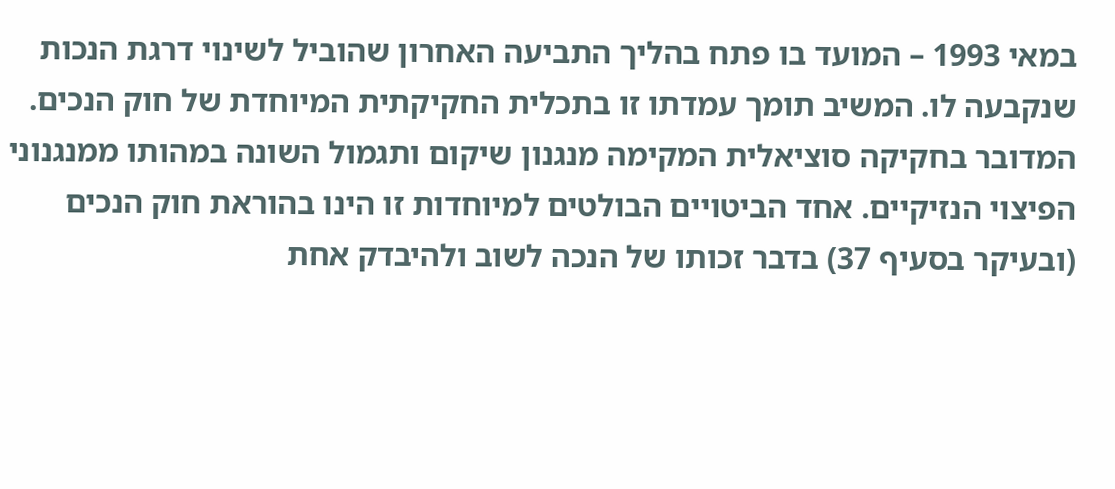במאי 1993 – המועד בו פתח בהליך התביעה האחרון שהוביל לשינוי דרגת הנכות שנקבעה לו. המשיב תומך עמדתו זו בתכלית החקיקתית המיוחדת של חוק הנכים. המדובר בחקיקה סוציאלית המקימה מנגנון שיקום ותגמול השונה במהותו ממנגנוני הפיצוי הנזיקיים. אחד הביטויים הבולטים למיוחדות זו הינו בהוראת חוק הנכים (ובעיקר בסעיף 37) בדבר זכותו של הנכה לשוב ולהיבדק אחת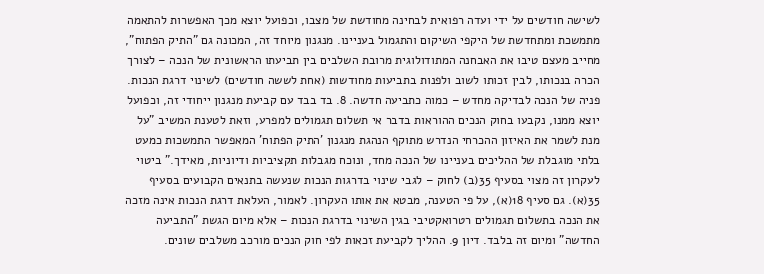לשישה חודשים על ידי ועדה רפואית לבחינה מחודשת של מצבו, וכפועל יוצא מכך האפשרות להתאמה מתמשכת ומתחדשת של היקפי השיקום והתגמול בעניינו. מנגנון מיוחד זה, המכונה גם "התיק הפתוח", מחייב מעצם טיבו את האבחנה המתודולוגית מרובת השלבים בין תביעתו הראשונית של הנכה – לצורך הכרה בנכותו, לבין זכותו לשוב ולפנות בתביעות מחודשות (אחת לששה חודשים) לשינוי דרגת הנכות. פניה של הנכה לבדיקה מחדש – כמוה כתביעה חדשה. 8. בד בבד עם קביעת מנגנון ייחודי זה, וכפועל יוצא ממנו, נקבעו בחוק הנכים ההוראות בדבר אי תשלום תגמולים למפרע, וזאת לטענת המשיב "על מנת לשמר את האיזון ההכרחי הנדרש מתוקף הנהגת מנגנון 'התיק הפתוח' המאפשר התמשכות כמעט בלתי מוגבלת של ההליכים בעניינו של הנכה מחד, ונוכח מגבלות תקציביות ודיוניות, מאידך." ביטוי לעקרון זה מצוי בסעיף 35(ב) לחוק – לגבי שינוי בדרגות הנכות שנעשה בתנאים הקבועים בסעיף 35(א). גם סעיף 18(א), על פי הטענה, מבטא את אותו העקרון. לאמור, העלאת דרגת הנכות אינה מזכה את הנכה בתשלום תגמולים רטרואקטיבי בגין השינוי בדרגת הנכות – אלא מיום הגשת "התביעה החדשה" ומיום זה בלבד. דיון 9. ההליך לקביעת זכאות לפי חוק הנכים מורכב משלבים שונים.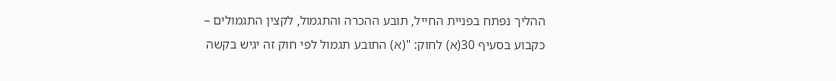ההליך נפתח בפניית החייל, תובע ההכרה והתגמול, לקצין התגמולים – כקבוע בסעיף 30(א) לחוק: "(א) התובע תגמול לפי חוק זה יגיש בקשה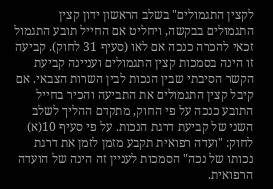לקצין התגמולים" בשלב הראשון ידון קצין התגמולים בבקשה, ויחליט אם החייל תובע התגמול זכאי להכרה כנכה אם לאו (סעיף 31 לחוק). קביעה זו הינה בסמכות קצין התגמולים ועניינה קביעת הקשר הסיבתי שבין הנכות לבין השרות הצבאי. אם קיבל קצין התגמולים את התביעה והכיר בחייל התובע כנכה על פי החוק, מתקדם ההליך לשלב השני של קביעת דרגת הנכות. על פי סעיף 10(א) לחוק: "ועדה רפואית תקבע מזמן לזמן את דרגת נכותו של נכה" הסמכות לעניין זה הינה של הועדה הרפואית.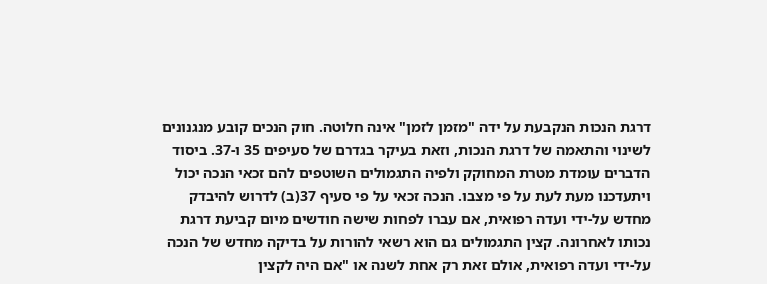דרגת הנכות הנקבעת על ידה "מזמן לזמן" אינה חלוטה. חוק הנכים קובע מנגנונים לשינוי והתאמה של דרגת הנכות, וזאת בעיקר בגדרם של סעיפים 35 ו-37. ביסוד הדברים עומדת מטרת המחוקק ולפיה התגמולים השוטפים להם זכאי הנכה יכול ויתעדכנו מעת לעת על פי מצבו. הנכה זכאי על פי סעיף 37(ב) לדרוש להיבדק מחדש על-ידי ועדה רפואית, אם עברו לפחות שישה חודשים מיום קביעת דרגת נכותו לאחרונה. קצין התגמולים גם הוא רשאי להורות על בדיקה מחדש של הנכה על-ידי ועדה רפואית, אולם זאת רק אחת לשנה או "אם היה לקצין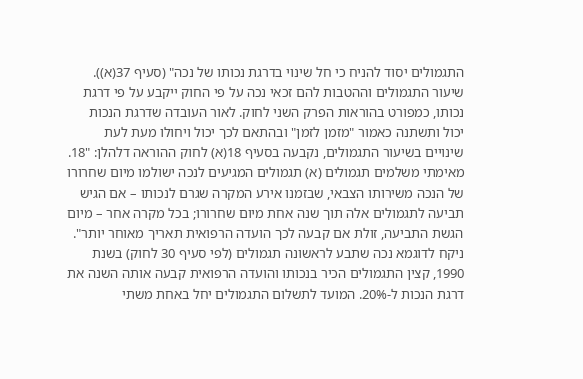התגמולים יסוד להניח כי חל שינוי בדרגת נכותו של נכה" (סעיף 37(א)). שיעור התגמולים וההטבות להם זכאי נכה על פי החוק ייקבע על פי דרגת נכותו, כמפורט בהוראות הפרק השני לחוק. לאור העובדה שדרגת הנכות יכול ותשתנה כאמור "מזמן לזמן" ובהתאם לכך יכול ויחולו מעת לעת שינויים בשיעור התגמולים, נקבעה בסעיף 18(א) לחוק ההוראה דלהלן: "18. מאימתי משלמים תגמולים (א) תגמולים המגיעים לנכה ישולמו מיום שחרורו של הנכה משירותו הצבאי, שבזמנו אירע המקרה שגרם לנכותו – אם הגיש תביעה לתגמולים אלה תוך שנה אחת מיום שחרורו; בכל מקרה אחר – מיום הגשת התביעה, זולת אם קבעה לכך הועדה הרפואית תאריך מאוחר יותר". ניקח לדוגמא נכה שתבע לראשונה תגמולים (לפי סעיף 30 לחוק) בשנת 1990, קצין התגמולים הכיר בנכותו והועדה הרפואית קבעה אותה השנה את דרגת הנכות ל‑20%. המועד לתשלום התגמולים יחל באחת משתי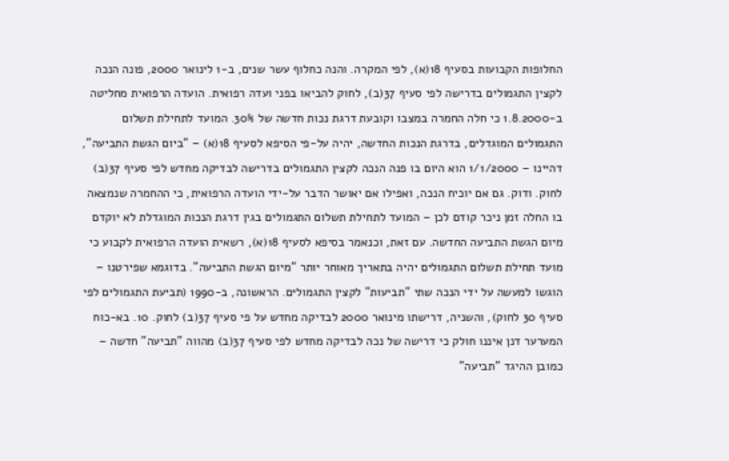החלופות הקבועות בסעיף 18(א), לפי המקרה. והנה כחלוף עשר שנים, ב-1 לינואר 2000, פונה הנכה לקצין התגמולים בדרישה לפי סעיף 37(ב), לחוק להביאו בפני ועדה רפואית. הועדה הרפואית מחליטה ב-1.8.2000 כי חלה החמרה במצבו וקובעת דרגת נכות חדשה של 30%. המועד לתחילת תשלום התגמולים המוגדלים, בדרגת הנכות החדשה, יהיה על-פי הסיפא לסעיף 18(א) – "ביום הגשת התביעה", דהיינו – 1/1/2000 הוא היום בו פנה הנכה לקצין התגמולים בדרישה לבדיקה מחדש לפי סעיף 37(ב) לחוק. ודוק. גם אם יוכיח הנכה, ואפילו אם יאושר הדבר על-ידי הועדה הרפואית, כי ההחמרה שנמצאה בו החלה זמן ניכר קודם לכן – המועד לתחילת תשלום התגמולים בגין דרגת הנכות המוגדלת לא יוקדם מיום הגשת התביעה החדשה. עם זאת, וכנאמר בסיפא לסעיף 18(א), רשאית הועדה הרפואית לקבוע כי מועד תחילת תשלום התגמולים יהיה בתאריך מאוחר יותר "מיום הגשת התביעה". בדוגמא שפירטנו – הוגשו למעשה על ידי הנכה שתי "תביעות" לקצין התגמולים. הראשונה, ב-1990 (תביעת התגמולים לפי סעיף 30 לחוק), והשניה, דרישתו מינואר 2000 לבדיקה מחדש על פי סעיף 37(ב) לחוק. 10. בא-כוח המערער דנן איננו חולק כי דרישה של נכה לבדיקה מחדש לפי סעיף 37(ב) מהווה "תביעה" חדשה – כמובן ההיגד "תביעה"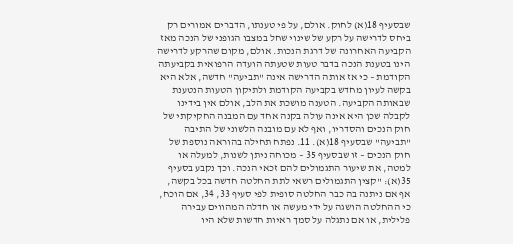שבסעיף 18(א) לחוק. אולם, על פי טענתו, הדברים אמורים רק ביחס לדרישה על רקע של שינוי שחל במצבו הגופני של הנכה מאז הקביעה האחרונה של דרגת הנכות. אולם, מקום שהרקע לדרישה הינו בטענת הנכה בדבר טעות שטעתה הועדה הרפואית בקביעתה הקודמת – כי אז אותה הדרישה אינה "תביעה" חדשה, אלא היא בקשה לעיון מחדש בקביעה הקודמת ולתיקון הטעות הנטענת שבאותה הקביעה. הטענה מושכת את הלב, אולם אין בידינו לקבלה שכן היא אינה עולה בקנה אחד עם המבנה החקיקתי של חוק הנכים והסדריו, ואף לא עם מובנה הלשוני של התיבה "תביעה" שבסעיף 18(א). 11. נפתח תחילה בהוראה נוספת של חוק הנכים – זו שבסעיף 35 – מכוחה ניתן לשנות, למעלה או למטה, את שיעור התגמולים להם זכאי הנכה. וכך נקבע בסעיף 35(א): "קצין התגמולים רשאי לתת החלטה חדשה בכל בקשה, אף אם ניתנה בה כבר החלטה סופית לפי סעיף 33, 34, אם הוכח, כי ההחלטה הושגה על ידי מעשה או חדלה המהווים עבירה פלילית, או אם נתגלה על סמך ראיות חדשות שלא היו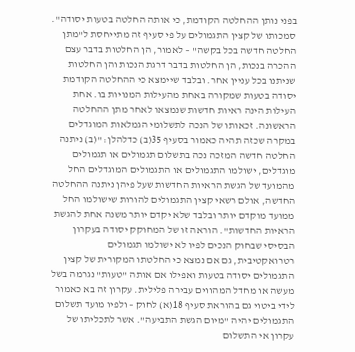בפני נותן ההחלטה הקודמת, כי אותה החלטה בטעות יסודה". סמכותו של קצין התגמולים על פי סעיף זה מתייחסת ל"מתן החלטה חדשה בכל בקשה" – לאמור, הן החלטות בדבר עצם ההכרה בנכות, הן החלטות בדבר דרגת הנכות והן החלטות שניתנו בכל עניין אחר. ובלבד שיימצא כי ההחלטה הקודמת יסודה בטעות שמקורה באחת מהעילות המנויות בו. אחת העילות הינה ראיות חדשות שנמצאו לאחר מתן ההחלטה הראשונה. זכאותו של הנכה לתשלומי הגמלאות המוגדלים במקרה שכזה תהיה כאמור בסעיף 35(ב) כדלהלן: "(ב) ניתנה החלטה חדשה המזכה נכה בתשלום תגמולים או תגמולים מוגדלים, ישולמו התגמולים או התגמולים המוגדלים החל מהמועד של הגשת הראיות החדשות שעל פיהן ניתנה ההחלטה החדשה, אולם רשאי קצין התגמולים להורות שישולמו החל ממועד מוקדם יותר ובלבד שלא יקדם יותר משנה אחת להגשת הראיות החדשות". הוראה זו של המחוקק יסודה בעקרון הבסיסי שבחוק הנכים לפיו לא ישולמו תגמולים רטרואקטיבית, גם אם נמצא כי החלטתו המקורית של קצין התגמולים יסודה בטעות ואפילו אם אותה "טעות" נגרמה בשל מעשה או מחדל המהווים עבירה פלילית. עקרון זה בא כאמור לידי ביטוי גם בהוראת סעיף 18(א) לחוק – ולפיו מועד תשלום התגמולים יהיה "מיום הגשת התביעה". אשר לתכליתו של עקרון אי התשלום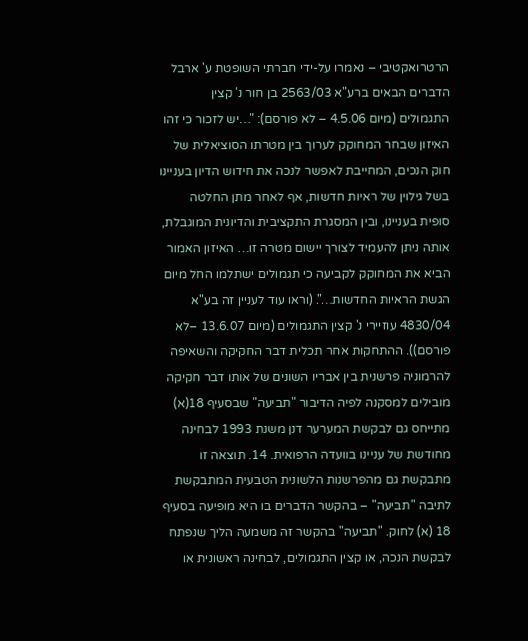הרטרואקטיבי – נאמרו על-ידי חברתי השופטת ע' ארבל הדברים הבאים ברע"א 2563/03 בן חור נ' קצין התגמולים (מיום 4.5.06 – לא פורסם): "…יש לזכור כי זהו האיזון שבחר המחוקק לערוך בין מטרתו הסוציאלית של חוק הנכים, המחייבת לאפשר לנכה את חידוש הדיון בעניינו בשל גילוין של ראיות חדשות, אף לאחר מתן החלטה סופית בעניינו, ובין המסגרת התקציבית והדיונית המוגבלת, אותה ניתן להעמיד לצורך יישום מטרה זו… האיזון האמור הביא את המחוקק לקביעה כי תגמולים ישתלמו החל מיום הגשת הראיות החדשות…". (וראו עוד לעניין זה בע"א 4830/04 עוזיירי נ' קצין התגמולים (מיום 13.6.07 –לא פורסם)). ההתחקות אחר תכלית דבר החקיקה והשאיפה להרמוניה פרשנית בין אבריו השונים של אותו דבר חקיקה מובילים למסקנה לפיה הדיבור "תביעה" שבסעיף 18(א) מתייחס גם לבקשת המערער דנן משנת 1993 לבחינה מחודשת של עניינו בוועדה הרפואית. 14. תוצאה זו מתבקשת גם מהפרשנות הלשונית הטבעית המתבקשת לתיבה "תביעה" – בהקשר הדברים בו היא מופיעה בסעיף 18 (א) לחוק. "תביעה" בהקשר זה משמעה הליך שנפתח לבקשת הנכה, או קצין התגמולים, לבחינה ראשונית או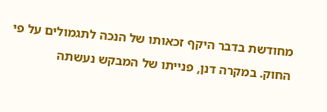מחודשת בדבר היקף זכאותו של הנכה לתגמולים על פי החוק. במקרה דנן, פנייתו של המבקש נעשתה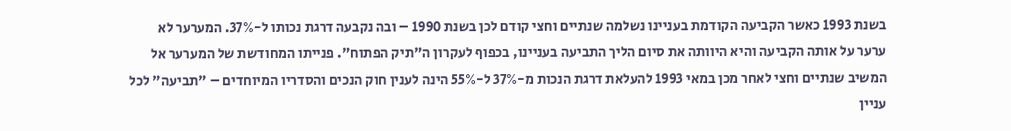בשנת 1993 כאשר הקביעה הקודמת בעניינו נשלמה שנתיים וחצי קודם לכן בשנת 1990 – ובה נקבעה דרגת נכותו ל-37%. המערער לא ערער על אותה הקביעה והיא היוותה את סיום הליך התביעה בעניינו, בכפוף לעקרון ה"תיק הפתוח". פנייתו המחודשת של המערער אל המשיב שנתיים וחצי לאחר מכן במאי 1993 להעלאת דרגת הנכות מ-37% ל-55% הינה לענין חוק הנכים והסדריו המיוחדים – "תביעה" לכל עניין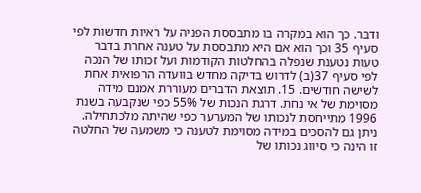ודבר. כך הוא במקרה בו מתבססת הפניה על ראיות חדשות לפי סעיף 35 וכך הוא אם היא מתבססת על טענה אחרת בדבר טעות נטענת שנפלה בהחלטות הקודמות ועל זכותו של הנכה לפי סעיף 37(ב) לדרוש בדיקה מחדש בוועדה הרפואית אחת לשישה חודשים. 15. תוצאת הדברים מעוררת אמנם מידה מסוימת של אי נחת. דרגת הנכות של 55% כפי שנקבעה בשנת 1996 מתייחסת לנכותו של המערער כפי שהיתה מלכתחילה. ניתן גם להסכים במידה מסוימת לטענה כי משמעה של החלטה זו הינה כי סיווג נכותו של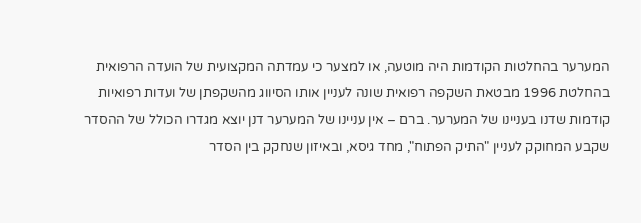המערער בהחלטות הקודמות היה מוטעה, או למצער כי עמדתה המקצועית של הועדה הרפואית בהחלטת 1996 מבטאת השקפה רפואית שונה לעניין אותו הסיווג מהשקפתן של ועדות רפואיות קודמות שדנו בעניינו של המערער. ברם – אין עניינו של המערער דנן יוצא מגדרו הכולל של ההסדר שקבע המחוקק לעניין "התיק הפתוח", מחד גיסא, ובאיזון שנחקק בין הסדר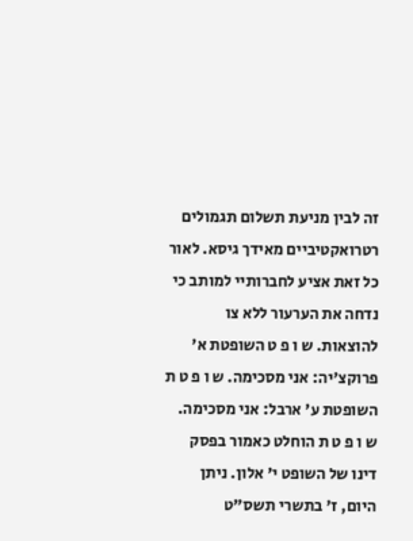זה לבין מניעת תשלום תגמולים רטרואקטיביים מאידך גיסא. לאור כל זאת אציע לחברותיי למותב כי נדחה את הערעור ללא צו להוצאות. ש ו פ ט השופטת א' פרוקצ'יה: אני מסכימה. ש ו פ ט ת השופטת ע' ארבל: אני מסכימה. ש ו פ ט ת הוחלט כאמור בפסק דינו של השופט י' אלון. ניתן היום, ז' בתשרי תשס"ט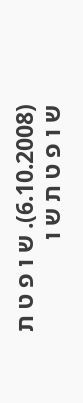(6.10.2008). ש ו פ ט ת ש ו פ ט ת ש ו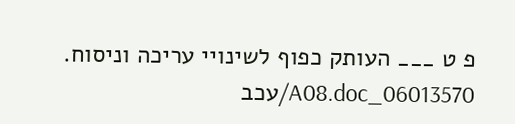פ ט ___ העותק כפוף לשינויי עריכה וניסוח. 06013570_A08.doc/עכב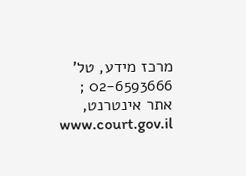מרכז מידע, טל' 02-6593666 ; אתר אינטרנט, www.court.gov.il